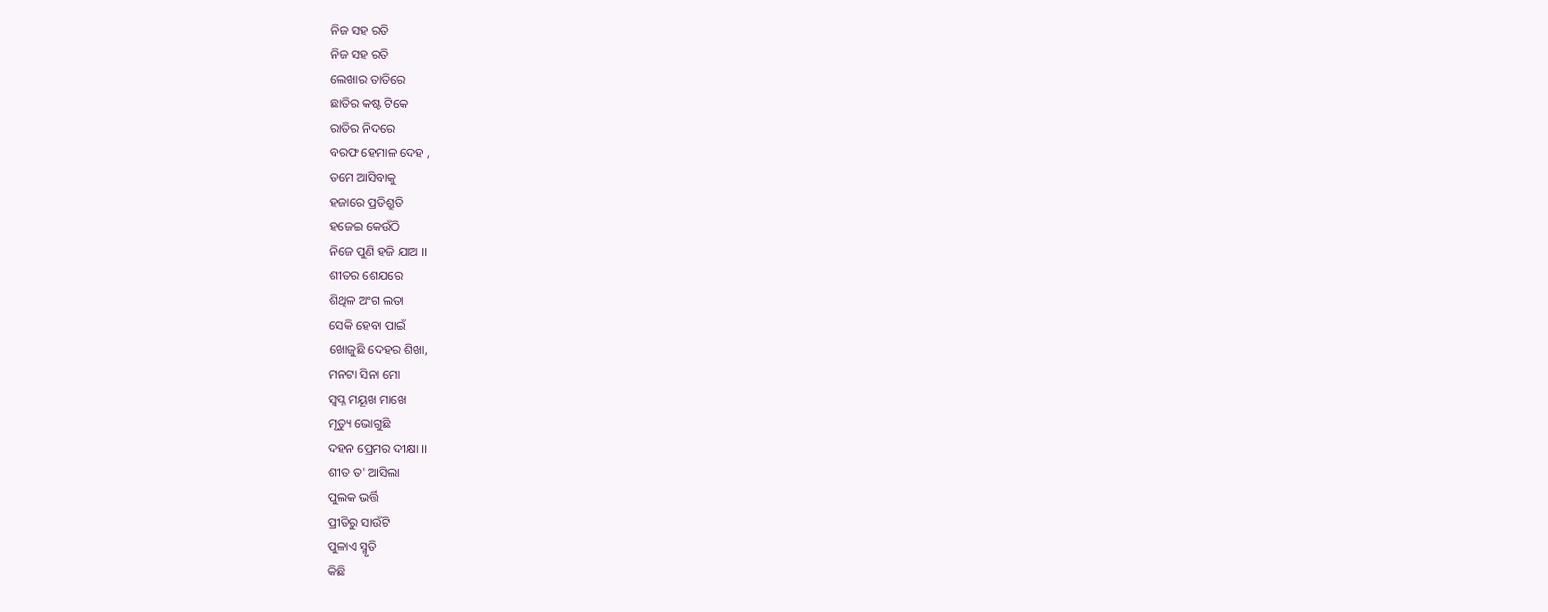ନିଜ ସହ ରତି
ନିଜ ସହ ରତି
ଲେଖାର ତାତିରେ
ଛାତିର କଷ୍ଟ ଟିକେ
ରାତିର ନିଦରେ
ବରଫ ହେମାଳ ଦେହ ,
ତମେ ଆସିବାକୁ
ହଜାରେ ପ୍ରତିଶ୍ରୁତି
ହଜେଇ କେଉଁଠି
ନିଜେ ପୁଣି ହଜି ଯାଅ ।।
ଶୀତର ଶେଯରେ
ଶିଥିଳ ଅଂଗ ଲତା
ସେକି ହେବା ପାଇଁ
ଖୋଜୁଛି ଦେହର ଶିଖା,
ମନଟା ସିନା ମୋ
ସ୍ବପ୍ନ ମୟୂଖ ମାଖେ
ମୃତ୍ୟୁ ଭୋଗୁଛି
ଦହନ ପ୍ରେମର ଦୀକ୍ଷା ।।
ଶୀତ ତ' ଆସିଲା
ପୁଲକ ଭର୍ତ୍ତି
ପ୍ରୀତିରୁ ସାଉଁଟି
ପୁଳାଏ ସ୍ମୃତି
କିଛି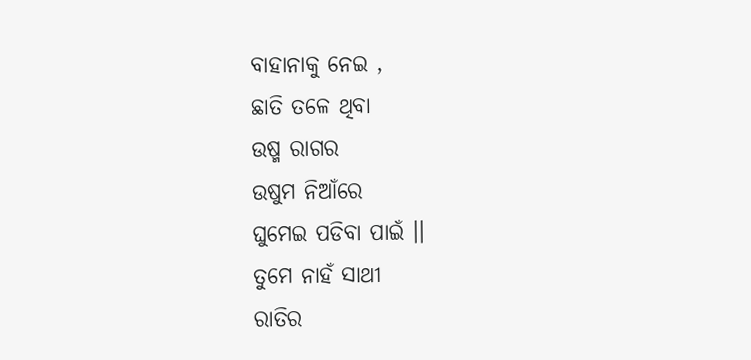ବାହାନାକୁ ନେଇ ,
ଛାତି ତଳେ ଥିବା
ଉଷ୍ମ ରାଗର
ଉଷୁମ ନିଆଁରେ
ଘୁମେଇ ପଡିବା ପାଇଁ ।।
ତୁମେ ନାହଁ ସାଥୀ
ରାତିର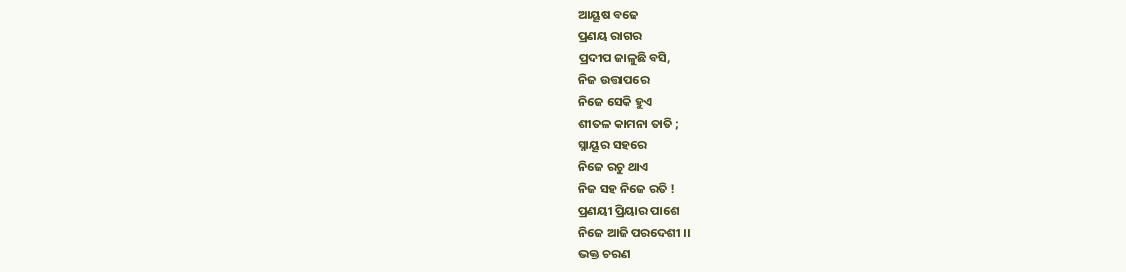ଆୟୂଷ ବଢେ
ପ୍ରଣୟ ରାଗର
ପ୍ରଦୀପ ଜାଳୁଛି ବସି,
ନିଜ ଉତ୍ତାପରେ
ନିଜେ ସେକି ହୁଏ
ଶୀତଳ କାମନା ତାତି ;
ସ୍ନାୟୂର ସହରେ
ନିଜେ ରଚୁ ଥାଏ
ନିଜ ସହ ନିଜେ ରତି !
ପ୍ରଣୟୀ ପ୍ରିୟାର ପାଶେ
ନିଜେ ଆଜି ପରଦେଶୀ ।।
ଭକ୍ତ ଚରଣ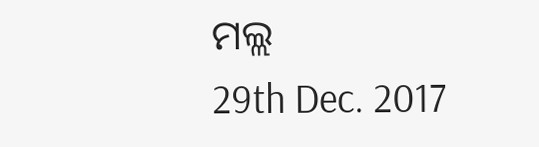ମଲ୍ଲ
29th Dec. 2017